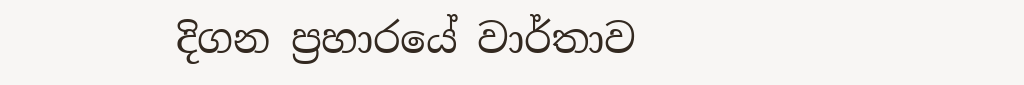දිගන ප්‍රහාරයේ වාර්තාව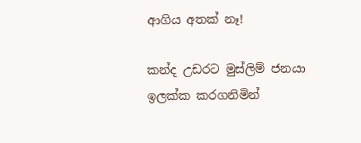ආගිය අතක් නෑ!

කන්ද උඩරට මුස්ලිම් ජනයා ඉලක්ක කරගනිමින්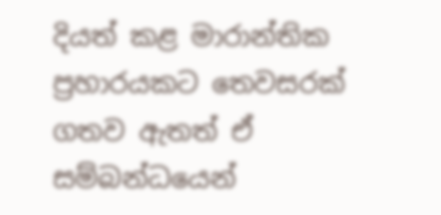දියත් කළ මාරාන්තික ප්‍රහාරයකට තෙවසරක්  ගතව ඇතත් ඒ සම්බන්ධයෙන්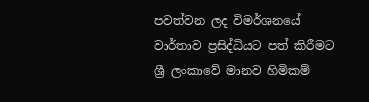පවත්වන ලද විමර්ශනයේ වාර්තාව ප්‍රසිද්ධියට පත් කිරීමට ශ්‍රී ලංකාවේ මානව හිමිකම්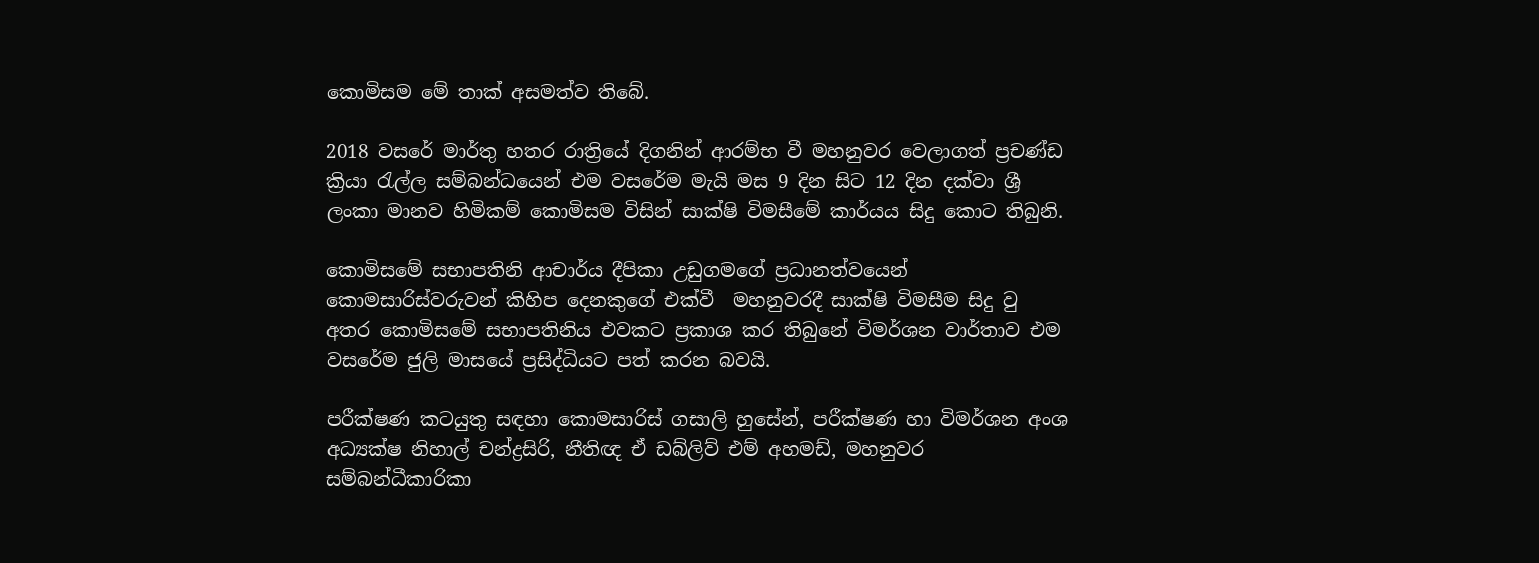කොමිසම මේ තාක් අසමත්ව තිබේ.

2018 වසරේ මාර්තු හතර රාත්‍රියේ දිගනින් ආරම්භ වී මහනුවර වෙලාගත් ප්‍රචණ්ඩ ක්‍රියා රැල්ල සම්බන්ධයෙන් එම වසරේම මැයි මස 9 දින සිට 12 දින දක්වා ශ්‍රී ලංකා මානව හිමිකම් කොමිසම විසින් සාක්ෂි විමසීමේ කාර්යය සිදු කොට තිබුනි.

කොමිසමේ සභාපතිනි ආචාර්ය දීපිකා උඩුගමගේ ප්‍රධානත්වයෙන් කොමසාරිස්වරුවන් කිහිප දෙනකුගේ එක්වී  මහනුවරදී සාක්ෂි විමසීම සිදු වු අතර කොමිසමේ සභාපතිනිය එවකට ප්‍රකාශ කර තිබුනේ විමර්ශන වාර්තාව එම වසරේම ජුලි මාසයේ ප්‍රසිද්ධියට පත් කරන බවයි.

පරීක්ෂණ කටයුතු සඳහා කොමසාරිස් ගසාලි හුසේන්, පරීක්ෂණ හා විමර්ශන අංශ අධ්‍යක්ෂ නිහාල් චන්ද්‍රසිරි, නීතිඥ ඒ ඩබ්ලිව් එම් අහමඩ්, මහනුවර සම්බන්ධීකාරිකා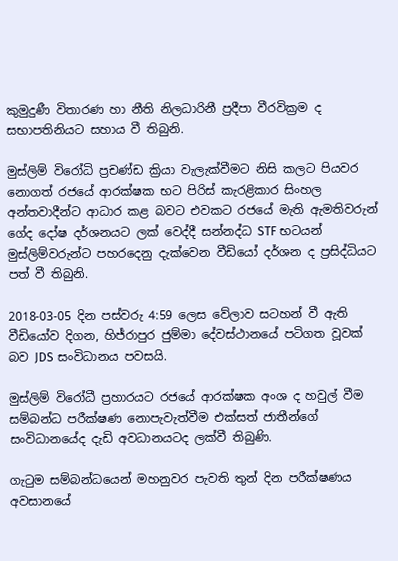කුමුදුණී විතාරණ හා නීති නිලධාරිනී ප්‍රදීපා වීරවික්‍රම ද සභාපතිනියට සහාය වී තිබුනි.

මුස්ලිම් විරෝධි ප්‍රචණ්ඩ ක්‍රියා වැලැක්වීමට නිසි කලට පියවර නොගත් රජයේ ආරක්ෂක භට පිරිස් කැරළිකාර සිංහල අන්තවාදීන්ට ආධාර කළ බවට එවකට රජයේ මැති ඇමතිවරුන් ගේද දෝෂ දර්ශනයට ලක් වෙද්දී සන්නද්ධ STF භටයන් මුස්ලිම්වරුන්ට පහරදෙනු දැක්වෙන වීඩියෝ දර්ශන ද ප්‍රසිද්ධියට පත් වී තිබුනි.

2018-03-05 දින පස්වරු 4:59 ලෙස වේලාව සටහන් වී ඇති වීඩියෝව දිගන, හිජ්රාපුර ජුම්මා දේවස්ථානයේ පටිගත වූවක් බව JDS සංවිධානය පවසයි.

මුස්ලිම් විරෝධී ප්‍රහාරයට රජයේ ආරක්ෂක අංශ ද හවුල් වීම සම්බන්ධ පරීක්ෂණ නොපැවැත්වීම එක්සත් ජාතීන්ගේ සංවිධානයේද දැඩි අවධානයටද ලක්වී තිබුණි.

ගැටුම සම්බන්ධයෙන් මහනුවර පැවති තුන් දින පරීක්ෂණය අවසානයේ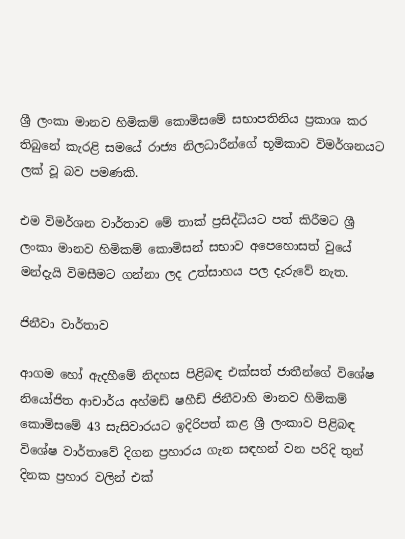ශ්‍රී ලංකා මානව හිමිකම් කොමිසමේ සභාපතිනිය ප්‍රකාශ කර තිබුනේ කැරළි සමයේ රාජ්‍ය නිලධාරීන්ගේ භූමිකාව විමර්ශනයට ලක් වූ බව පමණකි.

එම විමර්ශන වාර්තාව මේ තාක් ප්‍රසිද්ධියට පත් කිරීමට ශ්‍රී ලංකා මානව හිමිකම් කොමිසන් සභාව අපෙහොසත් වුයේ මන්දැයි විමසීමට ගන්නා ලද උත්සාහය පල දැරුවේ නැත.

ජිනීවා වාර්තාව

ආගම හෝ ඇදහීමේ නිදහස පිළිබඳ එක්සත් ජාතීන්ගේ විශේෂ නියෝජිත ආචාර්ය අහ්මඩ් ෂහීඩ් ජිනීවාහි මානව හිමිකම් කොමිසමේ 43 සැසිවාරයට ඉදිරිපත් කළ ශ්‍රී ලංකාව පිළිබඳ විශේෂ වාර්තාවේ දිගන ප්‍රහාරය ගැන සඳහන් වන පරිදි තුන් දිනක ප්‍රහාර වලින් එක්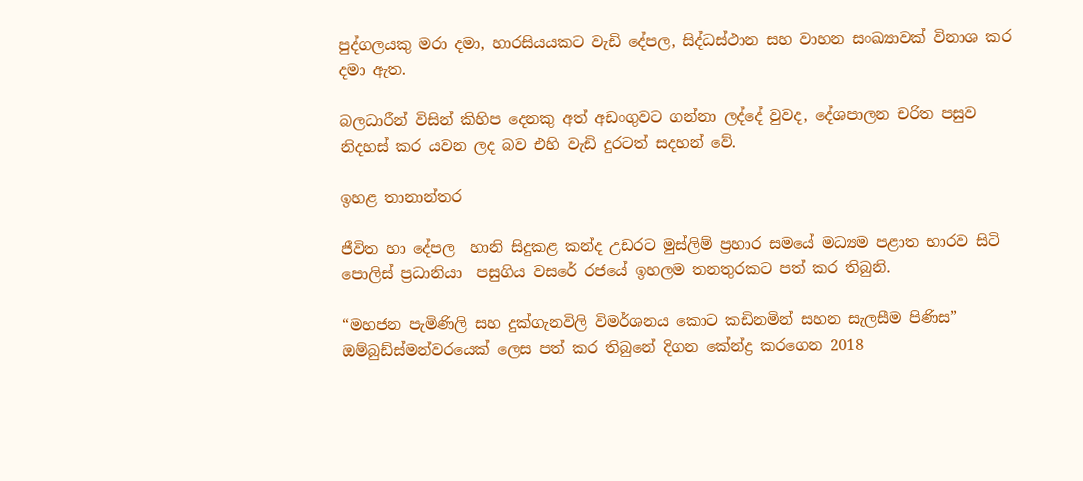පුද්ගලයකු මරා දමා, හාරසියයකට වැඩි දේපල, සිද්ධස්ථාන සහ වාහන සංඛ්‍යාවක් විනාශ කර දමා ඇත.

බලධාරීන් විසින් කිහිප දෙනකු අත් අඩංගුවට ගන්නා ලද්දේ වුවද, දේශපාලන චරිත පසුව නිදහස් කර යවන ලද බව එහි වැඩි දුරටත් සදහන් වේ.

ඉහළ තානාන්තර

ජීවිත හා දේපල  හානි සිදුකළ කන්ද උඩරට මුස්ලිම් ප්‍රහාර සමයේ මධ්‍යම පළාත භාරව සිටි පොලිස් ප්‍රධානියා  පසුගිය වසරේ රජයේ ඉහලම තනතුරකට පත් කර තිබුනි.

“මහජන පැමිණිලි සහ දුක්ගැනවිලි විමර්ශනය කොට කඩිනමින් සහන සැලසීම පිණිස” ඔම්බුඩ්ස්මන්වරයෙක් ලෙස පත් කර තිබුනේ දිගන කේන්ද්‍ර කරගෙන 2018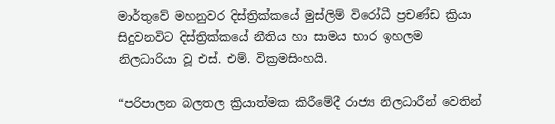මාර්තුවේ මහනුවර දිස්ත්‍රික්කයේ මුස්ලිම් විරෝධී ප්‍රචණ්ඩ ක්‍රියා සිදුවනවිට දිස්ත්‍රික්කයේ නීතිය හා සාමය භාර ඉහලම නිලධාරියා වූ එස්. එම්. වික්‍රමසිංහයි.

“පරිපාලන බලතල ක්‍රියාත්මක කිරීමේදී රාජ්‍ය නිලධාරීන් වෙතින්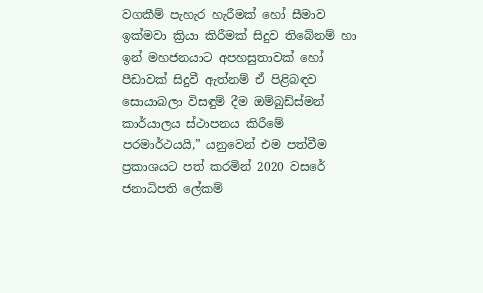වගකීම් පැහැර හැරීමක් හෝ සීමාව ඉක්මවා ක්‍රියා කිරීමක් සිදුව තිබේනම් හා ඉන් මහජනයාට අපහසුතාවක් හෝ පීඩාවක් සිදුවී ඇත්නම් ඒ පිළිබඳව සොයාබලා විසඳුම් දීම ඔම්බුඩ්ස්මන් කාර්යාලය ස්ථාපනය කිරීමේ පරමාර්ථයයි,” යනුවෙන් එම පත්වීම ප්‍රකාශයට පත් කරමින් 2020 වසරේ ජනාධිපති ලේකම්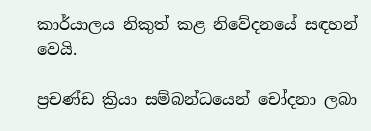කාර්යාලය නිකුත් කළ නිවේදනයේ සඳහන් වෙයි.

ප්‍රචණ්ඩ ක්‍රියා සම්බන්ධයෙන් චෝදනා ලබා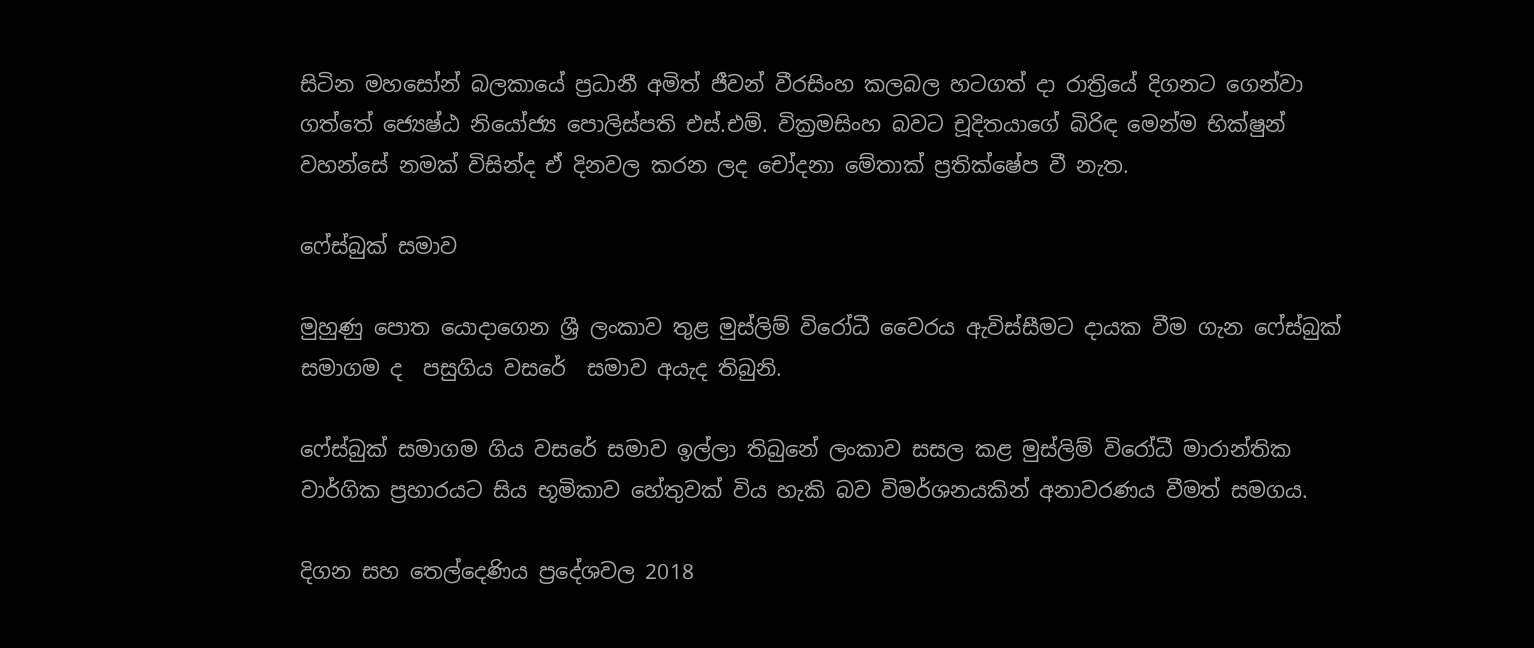සිටින මහසෝන් බලකායේ ප්‍රධානී අමිත් ජීවන් වීරසිංහ කලබල හටගත් දා රාත්‍රියේ දිගනට ගෙන්වා ගත්තේ ජ්‍යෙෂ්ඨ නියෝජ්‍ය පොලිස්පති එස්.එම්. වික්‍රමසිංහ බවට චූදිතයාගේ බිරිඳ මෙන්ම භික්ෂුන් වහන්සේ නමක් විසින්ද ඒ දිනවල කරන ලද චෝදනා මේතාක් ප්‍රතික්ෂේප වී නැත.

ෆේස්බුක් සමාව

මුහුණු පොත යොදාගෙන ශ්‍රී ලංකාව තුළ මුස්ලිම් විරෝධී වෛරය ඇවිස්සීමට දායක වීම ගැන ෆේස්බුක් සමාගම ද  පසුගිය වසරේ  සමාව අයැද තිබුනි.

ෆේස්බුක් සමාගම ගිය වසරේ සමාව ඉල්ලා තිබුනේ ලංකාව සසල කළ මුස්ලිම් විරෝධී මාරාන්තික වාර්ගික ප්‍රහාරයට සිය භූමිකාව හේතුවක් විය හැකි බව විමර්ශනයකින් අනාවරණය වීමත් සමගය.

දිගන සහ තෙල්දෙණිය ප්‍රදේශවල 2018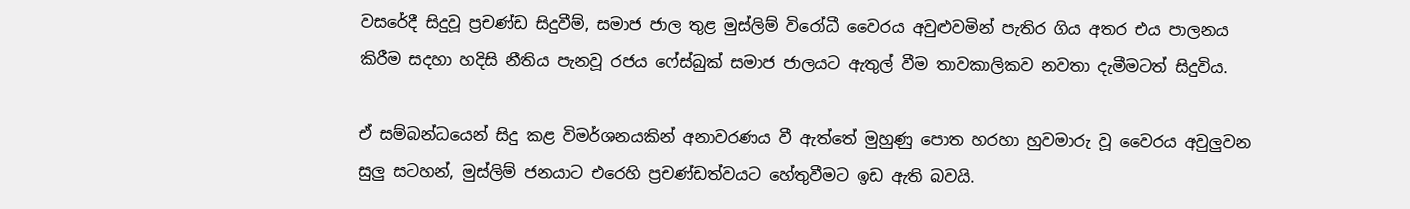වසරේදී සිදුවූ ප්‍රචණ්ඩ සිදුවීම්, සමාජ ජාල තුළ මුස්ලිම් විරෝධී වෛරය අවුළුවමින් පැතිර ගිය අතර එය පාලනය කිරීම සදහා හදිසි නීතිය පැනවූ රජය ෆේස්බුක් සමාජ ජාලයට ඇතුල් වීම තාවකාලිකව නවතා දැමීමටත් සිදුවිය.

ඒ සම්බන්ධයෙන් සිදු කළ විමර්ශනයකින් අනාවරණය වී ඇත්තේ මුහුණු පොත හරහා හුවමාරු වූ වෛරය අවුලුවන සුලු සටහන්, මුස්ලිම් ජනයාට එරෙහි ප්‍රචණ්ඩත්වයට හේතුවීමට ඉඩ ඇති බවයි.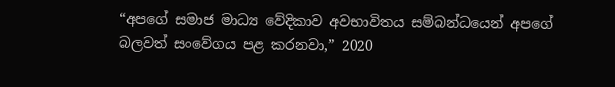“අපගේ සමාජ මාධ්‍ය වේදිකාව අවභාවිතය සම්බන්ධයෙන් අපගේ බලවත් සංවේගය පළ කරනවා,” 2020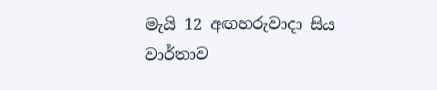මැයි 12 අඟහරුවාදා සිය වාර්තාව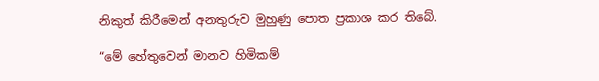නිකුත් කිරීමෙන් අනතුරුව මුහුණු පොත ප්‍රකාශ කර තිබේ.

“මේ හේතුවෙන් මානව හිමිකම්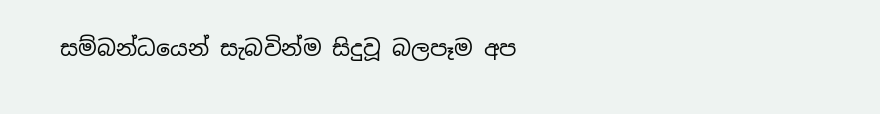සම්බන්ධයෙන් සැබවින්ම සිදුවූ බලපෑම අප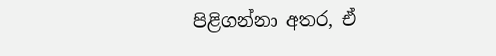පිළිගන්නා අතර, ඒ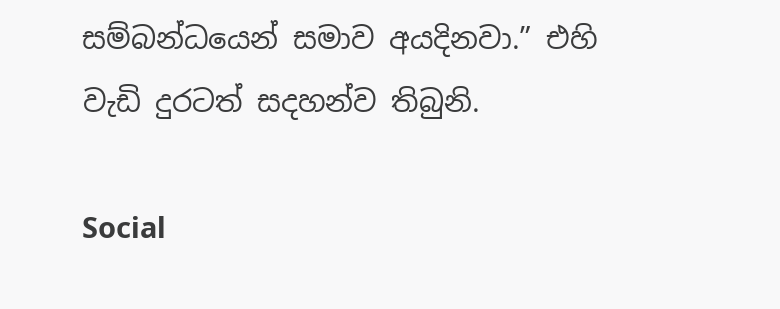සම්බන්ධයෙන් සමාව අයදිනවා.” එහි වැඩි දුරටත් සදහන්ව තිබුනි.

Social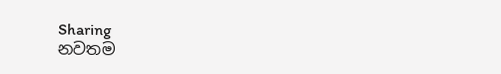Sharing
නවතම